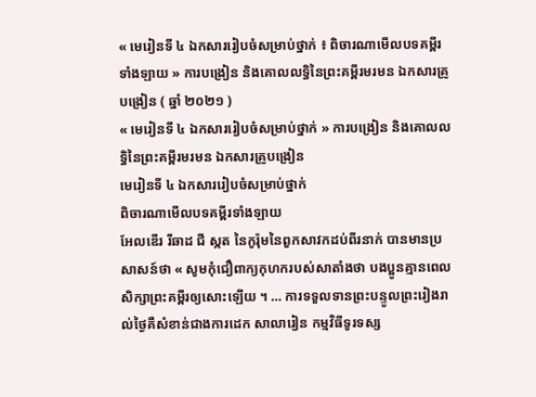« មេរៀនទី ៤ ឯកសាររៀបចំសម្រាប់ថ្នាក់ ៖ ពិចារណាមើលបទគម្ពីរទាំងឡាយ » ការបង្រៀន និងគោលលទ្ធិនៃព្រះគម្ពីរមរមន ឯកសារគ្រូបង្រៀន ( ឆ្នាំ ២០២១ )
« មេរៀនទី ៤ ឯកសាររៀបចំសម្រាប់ថ្នាក់ » ការបង្រៀន និងគោលលទ្ធិនៃព្រះគម្ពីរមរមន ឯកសារគ្រូបង្រៀន
មេរៀនទី ៤ ឯកសាររៀបចំសម្រាប់ថ្នាក់
ពិចារណាមើលបទគម្ពីរទាំងឡាយ
អែលឌើរ រីឆាដ ជី ស្កត នៃកូរ៉ុមនៃពួកសាវកដប់ពីរនាក់ បានមានប្រសាសន៍ថា « សូមកុំជឿពាក្យកុហករបស់សាតាំងថា បងប្អូនគ្មានពេលសិក្សាព្រះគម្ពីរឲ្យសោះឡើយ ។ … ការទទួលទានព្រះបន្ទូលព្រះរៀងរាល់ថ្ងៃគឺសំខាន់ជាងការដេក សាលារៀន កម្មវិធីទូរទស្ស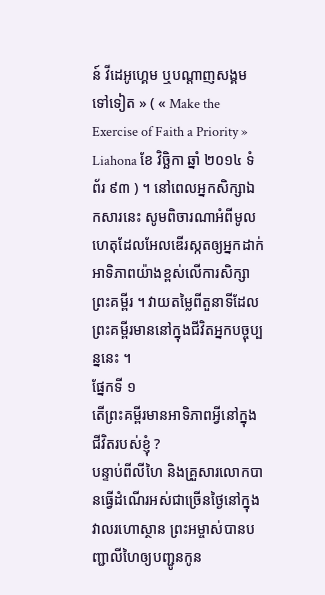ន៍ វីដេអូហ្គេម ឬបណ្ដាញសង្គមទៅទៀត » ( « Make the Exercise of Faith a Priority » Liahona ខែ វិច្ឆិកា ឆ្នាំ ២០១៤ ទំព័រ ៩៣ ) ។ នៅពេលអ្នកសិក្សាឯកសារនេះ សូមពិចារណាអំពីមូលហេតុដែលអែលឌើរស្កតឲ្យអ្នកដាក់អាទិភាពយ៉ាងខ្ពស់លើការសិក្សាព្រះគម្ពីរ ។ វាយតម្លៃពីតួនាទីដែលព្រះគម្ពីរមាននៅក្នុងជីវិតអ្នកបច្ចុប្បន្ននេះ ។
ផ្នែកទី ១
តើព្រះគម្ពីរមានអាទិភាពអ្វីនៅក្នុងជីវិតរបស់ខ្ញុំ ?
បន្ទាប់ពីលីហៃ និងគ្រួសារលោកបានធ្វើដំណើរអស់ជាច្រើនថ្ងៃនៅក្នុងវាលរហោស្ថាន ព្រះអម្ចាស់បានបញ្ជាលីហៃឲ្យបញ្ជូនកូន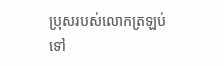ប្រុសរបស់លោកត្រឡប់ទៅ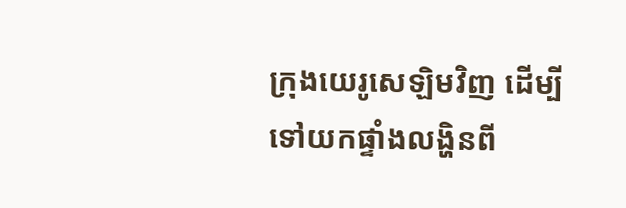ក្រុងយេរូសេឡិមវិញ ដើម្បីទៅយកផ្ទាំងលង្ហិនពី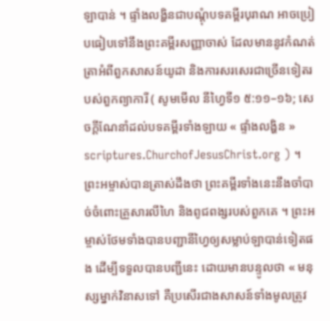ឡាបាន់ ។ ផ្ទាំងលង្ហិនជាបណ្ដុំបទគម្ពីរបុរាណ អាចប្រៀបធៀបទៅនឹងព្រះគម្ពីរសញ្ញាចាស់ ដែលមាននូវកំណត់ត្រាអំពីពួកសាសន៍យូដា និងការសរសេរជាច្រើនទៀតរបស់ពួកព្យាការី ( សូមមើល នីហ្វៃទី១ ៥:១១–១៦; សេចក្ដីណែនាំដល់បទគម្ពីរទាំងឡាយ « ផ្ទាំងលង្ហិន » scriptures.ChurchofJesusChrist.org ) ។
ព្រះអម្ចាស់បានត្រាស់ដឹងថា ព្រះគម្ពីរទាំងនេះនឹងចាំបាច់ចំពោះគ្រួសារលីហៃ និងពូជពង្សរបស់ពួកគេ ។ ព្រះអម្ចាស់ថែមទាំងបានបញ្ជានីហ្វៃឲ្យសម្លាប់ឡាបាន់ទៀតផង ដើម្បីទទួលបានបញ្ជីនេះ ដោយមានបន្ទូលថា « មនុស្សម្នាក់វិនាសទៅ គឺប្រសើរជាងសាសន៍ទាំងមូលត្រូវ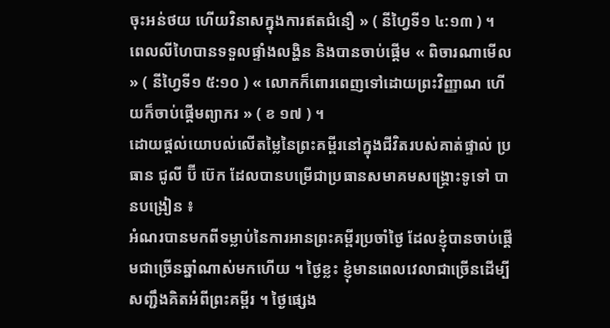ចុះអន់ថយ ហើយវិនាសក្នុងការឥតជំនឿ » ( នីហ្វៃទី១ ៤:១៣ ) ។
ពេលលីហៃបានទទួលផ្ទាំងលង្ហិន និងបានចាប់ផ្ដើម « ពិចារណាមើល » ( នីហ្វៃទី១ ៥:១០ ) « លោកក៏ពោរពេញទៅដោយព្រះវិញ្ញាណ ហើយក៏ចាប់ផ្ដើមព្យាករ » ( ខ ១៧ ) ។
ដោយផ្ដល់យោបល់លើតម្លៃនៃព្រះគម្ពីរនៅក្នុងជីវិតរបស់គាត់ផ្ទាល់ ប្រធាន ជូលី ប៊ី ប៊េក ដែលបានបម្រើជាប្រធានសមាគមសង្គ្រោះទូទៅ បានបង្រៀន ៖
អំណរបានមកពីទម្លាប់នៃការអានព្រះគម្ពីរប្រចាំថ្ងៃ ដែលខ្ញុំបានចាប់ផ្ដើមជាច្រើនឆ្នាំណាស់មកហើយ ។ ថ្ងៃខ្លះ ខ្ញុំមានពេលវេលាជាច្រើនដើម្បីសញ្ជឹងគិតអំពីព្រះគម្ពីរ ។ ថ្ងៃផ្សេង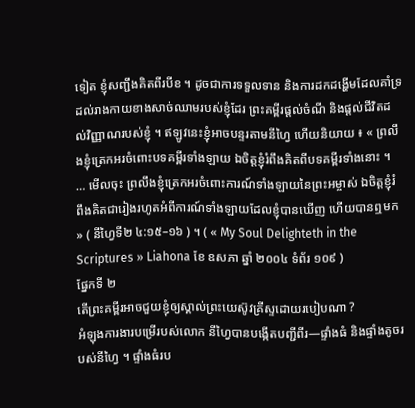ទៀត ខ្ញុំសញ្ជឹងគិតពីរបីខ ។ ដូចជាការទទួលទាន និងការដកដង្ហើមដែលគាំទ្រដល់រាងកាយខាងសាច់ឈាមរបស់ខ្ញុំដែរ ព្រះគម្ពីរផ្ដល់ចំណី និងផ្ដល់ជីវិតដល់វិញ្ញាណរបស់ខ្ញុំ ។ ឥឡូវនេះខ្ញុំអាចបន្ទរតាមនីហ្វៃ ហើយនិយាយ ៖ « ព្រលឹងខ្ញុំត្រេកអរចំពោះបទគម្ពីរទាំងឡាយ ឯចិត្តខ្ញុំរំពឹងគិតពីបទគម្ពីរទាំងនោះ ។ … មើលចុះ ព្រលឹងខ្ញុំត្រេកអរចំពោះការណ៍ទាំងឡាយនៃព្រះអម្ចាស់ ឯចិត្តខ្ញុំរំពឹងគិតជារៀងរហូតអំពីការណ៍ទាំងឡាយដែលខ្ញុំបានឃើញ ហើយបានឮមក » ( នីហ្វៃទី២ ៤:១៥–១៦ ) ។ ( « My Soul Delighteth in the Scriptures » Liahona ខែ ឧសភា ឆ្នាំ ២០០៤ ទំព័រ ១០៩ )
ផ្នែកទី ២
តើព្រះគម្ពីរអាចជួយខ្ញុំឲ្យស្គាល់ព្រះយេស៊ូវគ្រីស្ទដោយរបៀបណា ?
អំឡុងការងារបម្រើរបស់លោក នីហ្វៃបានបង្កើតបញ្ជីពីរ—ផ្ទាំងធំ និងផ្ទាំងតូចរបស់នីហ្វៃ ។ ផ្ទាំងធំរប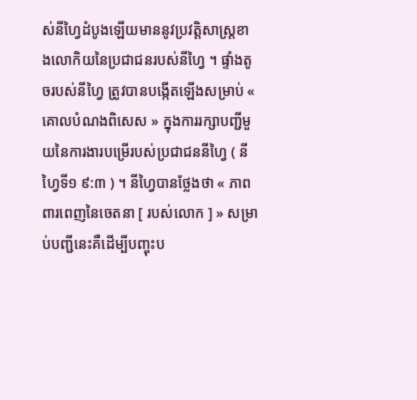ស់នីហ្វៃដំបូងឡើយមាននូវប្រវត្តិសាស្ត្រខាងលោកិយនៃប្រជាជនរបស់នីហ្វៃ ។ ផ្ទាំងតូចរបស់នីហ្វៃ ត្រូវបានបង្កើតឡើងសម្រាប់ « គោលបំណងពិសេស » ក្នុងការរក្សាបញ្ជីមួយនៃការងារបម្រើរបស់ប្រជាជននីហ្វៃ ( នីហ្វៃទី១ ៩:៣ ) ។ នីហ្វៃបានថ្លែងថា « ភាពពារពេញនៃចេតនា [ របស់លោក ] » សម្រាប់បញ្ជីនេះគឺដើម្បីបញ្ចុះប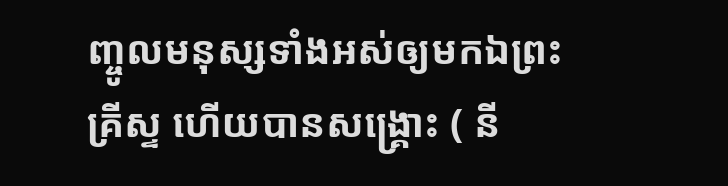ញ្ចូលមនុស្សទាំងអស់ឲ្យមកឯព្រះគ្រីស្ទ ហើយបានសង្គ្រោះ ( នី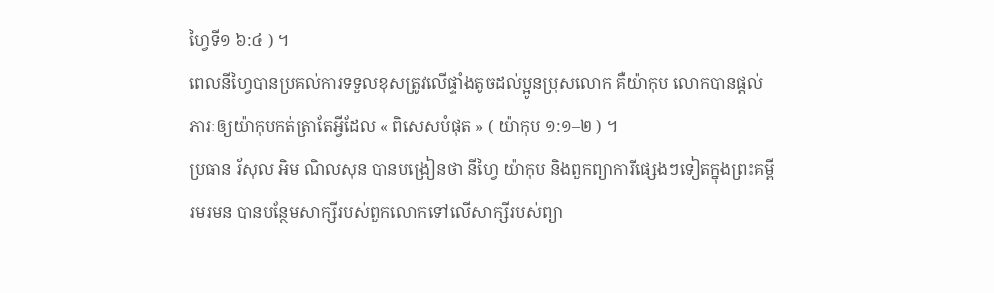ហ្វៃទី១ ៦:៤ ) ។
ពេលនីហ្វៃបានប្រគល់ការទទួលខុសត្រូវលើផ្ទាំងតូចដល់ប្អូនប្រុសលោក គឺយ៉ាកុប លោកបានផ្ដល់ភារៈឲ្យយ៉ាកុបកត់ត្រាតែអ្វីដែល « ពិសេសបំផុត » ( យ៉ាកុប ១:១–២ ) ។
ប្រធាន រ័សុល អិម ណិលសុន បានបង្រៀនថា នីហ្វៃ យ៉ាកុប និងពួកព្យាការីផ្សេងៗទៀតក្នុងព្រះគម្ពីរមរមន បានបន្ថែមសាក្សីរបស់ពួកលោកទៅលើសាក្សីរបស់ព្យា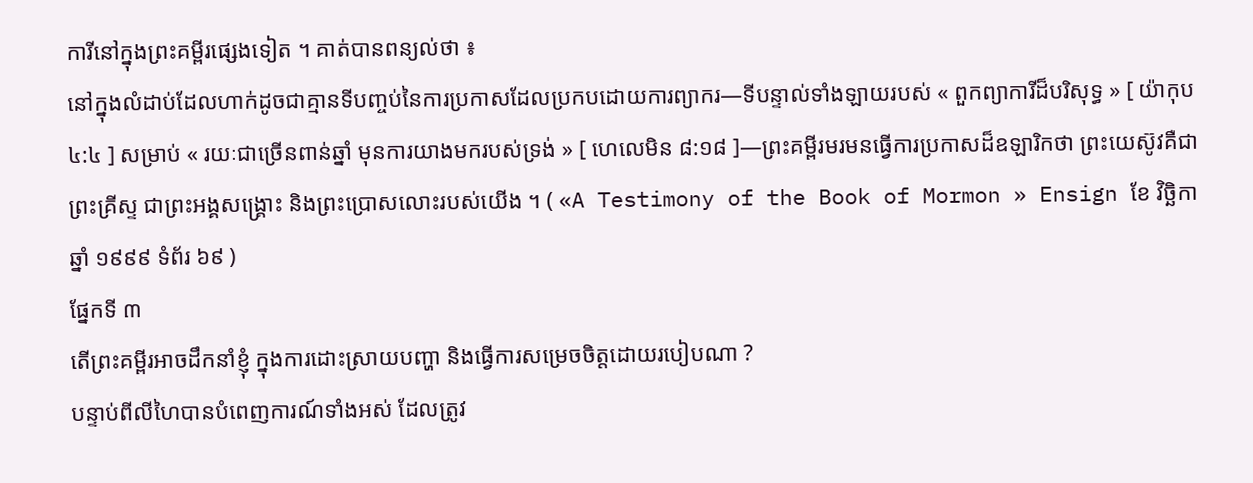ការីនៅក្នុងព្រះគម្ពីរផ្សេងទៀត ។ គាត់បានពន្យល់ថា ៖
នៅក្នុងលំដាប់ដែលហាក់ដូចជាគ្មានទីបញ្ចប់នៃការប្រកាសដែលប្រកបដោយការព្យាករ—ទីបន្ទាល់ទាំងឡាយរបស់ « ពួកព្យាការីដ៏បរិសុទ្ធ » [ យ៉ាកុប ៤:៤ ] សម្រាប់ « រយៈជាច្រើនពាន់ឆ្នាំ មុនការយាងមករបស់ទ្រង់ » [ ហេលេមិន ៨:១៨ ]—ព្រះគម្ពីរមរមនធ្វើការប្រកាសដ៏ឧឡារិកថា ព្រះយេស៊ូវគឺជាព្រះគ្រីស្ទ ជាព្រះអង្គសង្គ្រោះ និងព្រះប្រោសលោះរបស់យើង ។ ( «A Testimony of the Book of Mormon » Ensign ខែ វិច្ឆិកា ឆ្នាំ ១៩៩៩ ទំព័រ ៦៩ )
ផ្នែកទី ៣
តើព្រះគម្ពីរអាចដឹកនាំខ្ញុំ ក្នុងការដោះស្រាយបញ្ហា និងធ្វើការសម្រេចចិត្តដោយរបៀបណា ?
បន្ទាប់ពីលីហៃបានបំពេញការណ៍ទាំងអស់ ដែលត្រូវ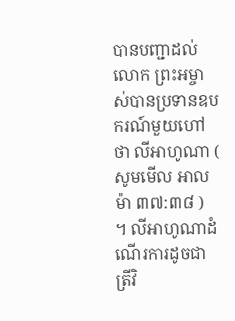បានបញ្ជាដល់លោក ព្រះអម្ចាស់បានប្រទានឧបករណ៍មួយហៅថា លីអាហូណា ( សូមមើល អាលម៉ា ៣៧:៣៨ ) ។ លីអាហូណាដំណើរការដូចជាត្រីវិ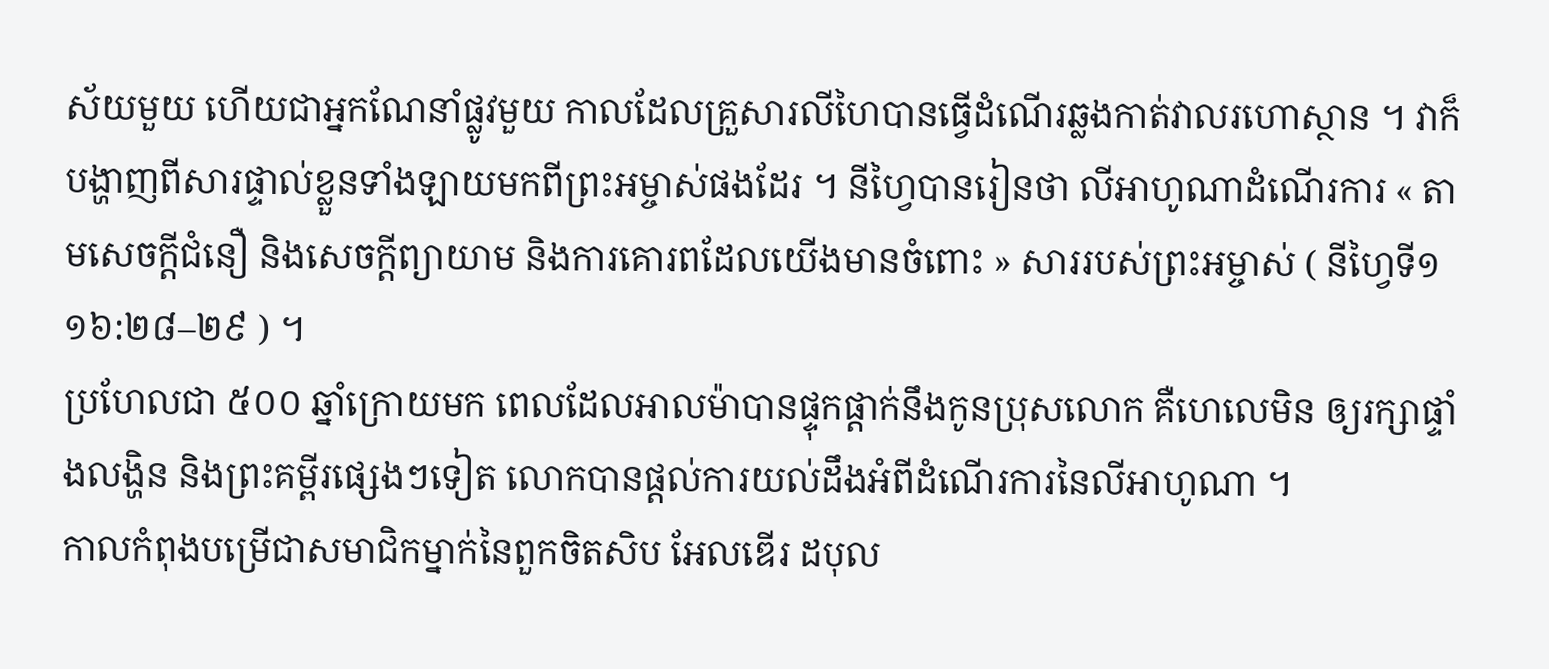ស័យមួយ ហើយជាអ្នកណែនាំផ្លូវមួយ កាលដែលគ្រួសារលីហៃបានធ្វើដំណើរឆ្លងកាត់វាលរហោស្ថាន ។ វាក៏បង្ហាញពីសារផ្ទាល់ខ្លួនទាំងឡាយមកពីព្រះអម្ចាស់ផងដែរ ។ នីហ្វៃបានរៀនថា លីអាហូណាដំណើរការ « តាមសេចក្ដីជំនឿ និងសេចក្ដីព្យាយាម និងការគោរពដែលយើងមានចំពោះ » សាររបស់ព្រះអម្ចាស់ ( នីហ្វៃទី១ ១៦:២៨–២៩ ) ។
ប្រហែលជា ៥០០ ឆ្នាំក្រោយមក ពេលដែលអាលម៉ាបានផ្ទុកផ្ដាក់នឹងកូនប្រុសលោក គឺហេលេមិន ឲ្យរក្សាផ្ទាំងលង្ហិន និងព្រះគម្ពីរផ្សេងៗទៀត លោកបានផ្ដល់ការយល់ដឹងអំពីដំណើរការនៃលីអាហូណា ។
កាលកំពុងបម្រើជាសមាជិកម្នាក់នៃពួកចិតសិប អែលឌើរ ដបុល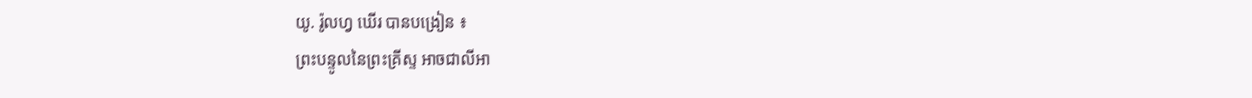យូ. រ៉ូលហ្វ ឃើរ បានបង្រៀន ៖
ព្រះបន្ទូលនៃព្រះគ្រីស្ទ អាចជាលីអា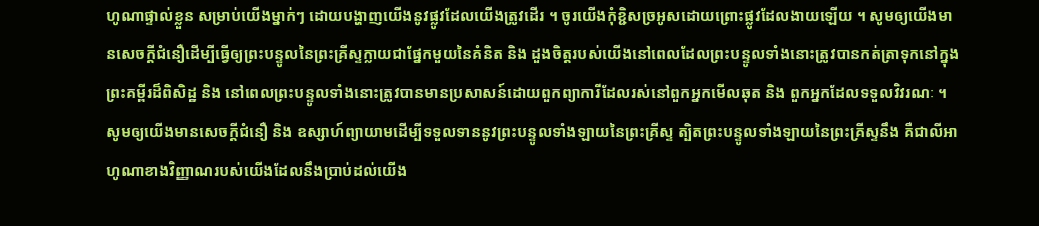ហូណាផ្ទាល់ខ្លួន សម្រាប់យើងម្នាក់ៗ ដោយបង្ហាញយើងនូវផ្លូវដែលយើងត្រូវដើរ ។ ចូរយើងកុំខ្ជិសច្រអូសដោយព្រោះផ្លូវដែលងាយឡើយ ។ សូមឲ្យយើងមានសេចក្តីជំនឿដើម្បីធ្វើឲ្យព្រះបន្ទូលនៃព្រះគ្រីស្ទក្លាយជាផ្នែកមួយនៃគំនិត និង ដួងចិត្តរបស់យើងនៅពេលដែលព្រះបន្ទូលទាំងនោះត្រូវបានកត់ត្រាទុកនៅក្នុងព្រះគម្ពីរដ៏ពិសិដ្ឋ និង នៅពេលព្រះបន្ទូលទាំងនោះត្រូវបានមានប្រសាសន៍ដោយពួកព្យាការីដែលរស់នៅពួកអ្នកមើលឆុត និង ពួកអ្នកដែលទទួលវិវរណៈ ។ សូមឲ្យយើងមានសេចក្តីជំនឿ និង ឧស្សាហ៍ព្យាយាមដើម្បីទទួលទាននូវព្រះបន្ទូលទាំងឡាយនៃព្រះគ្រីស្ទ ត្បិតព្រះបន្ទូលទាំងឡាយនៃព្រះគ្រីស្ទនឹង គឺជាលីអាហូណាខាងវិញ្ញាណរបស់យើងដែលនឹងប្រាប់ដល់យើង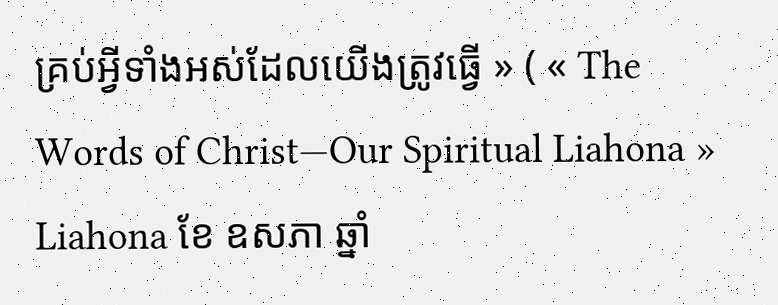គ្រប់អ្វីទាំងអស់ដែលយើងត្រូវធ្វើ » ( « The Words of Christ—Our Spiritual Liahona » Liahona ខែ ឧសភា ឆ្នាំ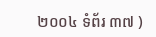២០០៤ ទំព័រ ៣៧ )